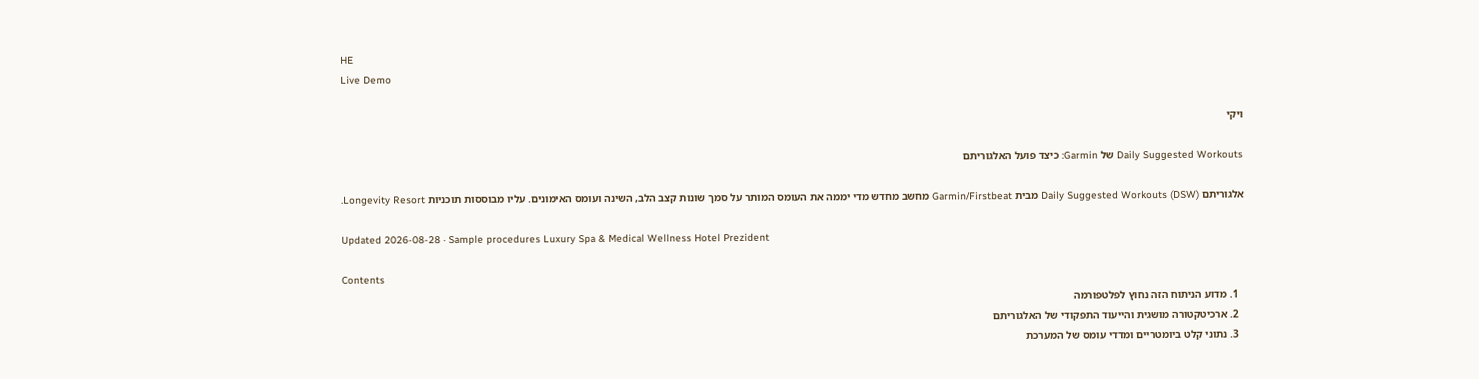HE
Live Demo

ויקי

Daily Suggested Workouts של Garmin: כיצד פועל האלגוריתם

אלגוריתם Daily Suggested Workouts (DSW) מבית Garmin/Firstbeat מחשב מחדש מדי יממה את העומס המותר על סמך שונות קצב הלב, השינה ועומס האימונים. עליו מבוססות תוכניות Longevity Resort.

Updated 2026-08-28 · Sample procedures Luxury Spa & Medical Wellness Hotel Prezident

Contents
  1. מדוע הניתוח הזה נחוץ לפלטפורמה
  2. ארכיטקטורה מושגית והייעוד התפקודי של האלגוריתם
  3. נתוני קלט ביומטריים ומדדי עומס של המערכת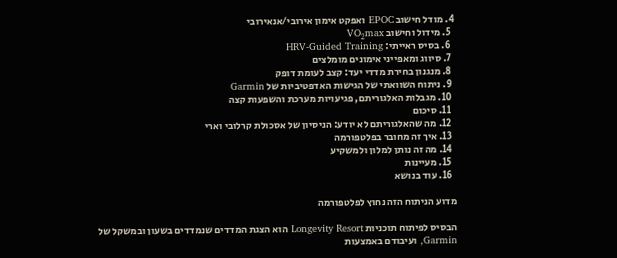4. מודל חישוב EPOC ואפקט אימון אירובי/אנאירובי
  5. מידול וחישוב VO₂max
  6. בסיס ראייתי: HRV-Guided Training
  7. סיווג ומאפייני אימונים מומלצים
  8. מנגנון בחירת מדדי יעד: קצב לעומת דופק
  9. ניתוח השוואתי של הגישות האדפטיביות של Garmin
  10. מגבלות האלגוריתם, פגיעויות מערכת והשפעות קצה
  11. סיכום
  12. מה שהאלגוריתם לא יודע: הניסיון של אסכולת קרלובי וארי
  13. איך זה מחובר בפלטפורמה
  14. מה זה נותן למלון ולמשקיע
  15. מעיינות
  16. עוד בנושא

מדוע הניתוח הזה נחוץ לפלטפורמה

הבסיס לפיתוח תוכניות Longevity Resort הוא הצגת המדדים שנמדדים בשעון ובמשקל של Garmin, ועיבודם באמצעות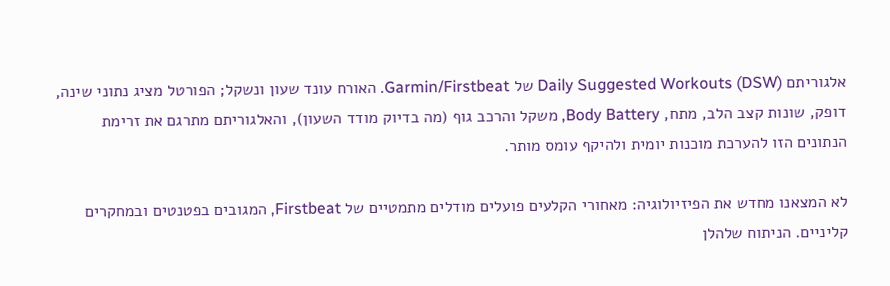אלגוריתם Daily Suggested Workouts (DSW) של Garmin/Firstbeat. האורח עונד שעון ונשקל; הפורטל מציג נתוני שינה, דופק, שונות קצב הלב, מתח, Body Battery, משקל והרכב גוף (מה בדיוק מודד השעון), והאלגוריתם מתרגם את זרימת הנתונים הזו להערכת מוכנות יומית ולהיקף עומס מותר.

לא המצאנו מחדש את הפיזיולוגיה: מאחורי הקלעים פועלים מודלים מתמטיים של Firstbeat, המגובים בפטנטים ובמחקרים קליניים. הניתוח שלהלן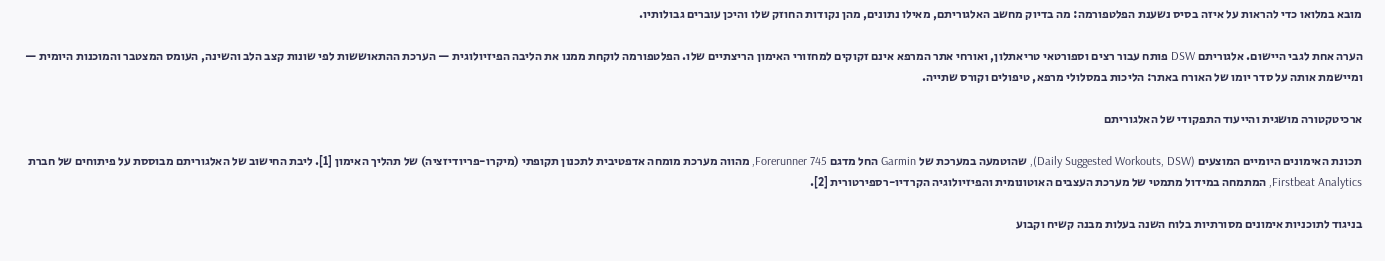מובא במלואו כדי להראות על איזה בסיס נשענת הפלטפורמה: מה בדיוק מחשב האלגוריתם, מאילו נתונים, מהן נקודות החוזק שלו והיכן עוברים גבולותיו.

הערה אחת לגבי היישום. אלגוריתם DSW פותח עבור רצים וספורטאי טריאתלון, ואורחי אתר המרפא אינם זקוקים למחזורי האימון הריצתיים שלו. הפלטפורמה לוקחת ממנו את הליבה הפיזיולוגית — הערכת ההתאוששות לפי שונות קצב הלב והשינה, העומס המצטבר והמוכנות היומית — ומיישמת אותה על סדר יומו של האורח באתר: הליכות במסלולי מרפא, טיפולים וקורס שתייה.

ארכיטקטורה מושגית והייעוד התפקודי של האלגוריתם

תכונת האימונים היומיים המוצעים (Daily Suggested Workouts, DSW), שהוטמעה במערכת של Garmin החל מדגם Forerunner 745, מהווה מערכת מומחה אדפטיבית לתכנון תקופתי (מיקרו-פריודיזציה) של תהליך האימון [1]. ליבת החישוב של האלגוריתם מבוססת על פיתוחים של חברת Firstbeat Analytics, המתמחה במידול מתמטי של מערכת העצבים האוטונומית והפיזיולוגיה הקרדיו-רספירטורית [2].

בניגוד לתוכניות אימונים מסורתיות בלוח השנה בעלות מבנה קשיח וקבוע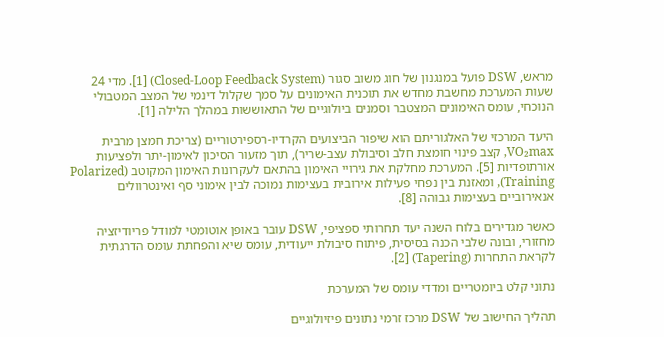מראש, DSW פועל במנגנון של חוג משוב סגור (Closed-Loop Feedback System) [1]. מדי 24 שעות המערכת מחשבת מחדש את תוכנית האימונים על סמך שקלול דינמי של המצב המטבולי הנוכחי, עומס האימונים המצטבר וסמנים ביולוגיים של התאוששות במהלך הלילה [1].

היעד המרכזי של האלגוריתם הוא שיפור הביצועים הקרדיו-רספירטוריים (צריכת חמצן מרבית VO₂max, קצב פינוי חומצת חלב וסיבולת עצב-שריר), תוך מזעור הסיכון לאימון-יתר ולפציעות אורתופדיות [5]. המערכת מחלקת את גירויי האימון בהתאם לעקרונות האימון המקוטב (Polarized Training), ומאזנת בין נפחי פעילות אירובית בעצימות נמוכה לבין אימוני סף ואינטרוולים אנאירוביים בעצימות גבוהה [8].

כאשר מגדירים בלוח השנה יעד תחרותי ספציפי, DSW עובר באופן אוטומטי למודל פריודיזציה מחזורי, ובונה שלבי הכנה בסיסית, פיתוח סיבולת ייעודית, עומס שיא והפחתת עומס הדרגתית לקראת התחרות (Tapering) [2].

נתוני קלט ביומטריים ומדדי עומס של המערכת

תהליך החישוב של DSW מרכז זרמי נתונים פיזיולוגיים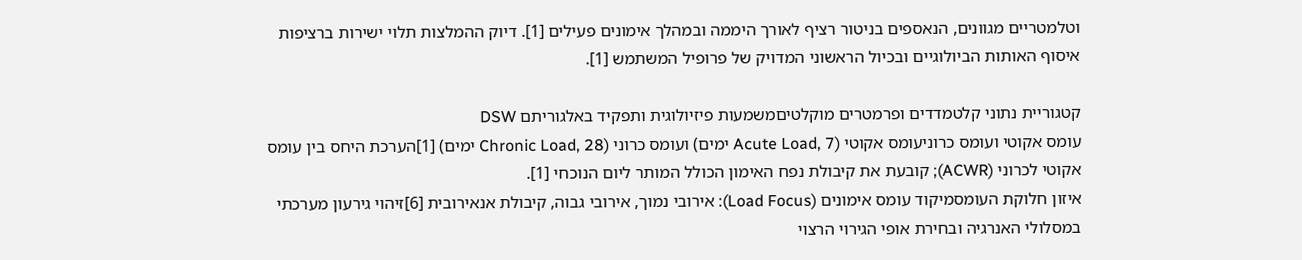וטלמטריים מגוונים, הנאספים בניטור רציף לאורך היממה ובמהלך אימונים פעילים [1]. דיוק ההמלצות תלוי ישירות ברציפות איסוף האותות הביולוגיים ובכיול הראשוני המדויק של פרופיל המשתמש [1].

קטגוריית נתוני קלטמדדים ופרמטרים מוקלטיםמשמעות פיזיולוגית ותפקיד באלגוריתם DSW
עומס אקוטי ועומס כרוניעומס אקוטי (Acute Load, 7 ימים) ועומס כרוני (Chronic Load, 28 ימים) [1]הערכת היחס בין עומס אקוטי לכרוני (ACWR); קובעת את קיבולת נפח האימון הכולל המותר ליום הנוכחי [1].
איזון חלוקת העומסמיקוד עומס אימונים (Load Focus): אירובי נמוך, אירובי גבוה, קיבולת אנאירובית [6]זיהוי גירעון מערכתי במסלולי האנרגיה ובחירת אופי הגירוי הרצוי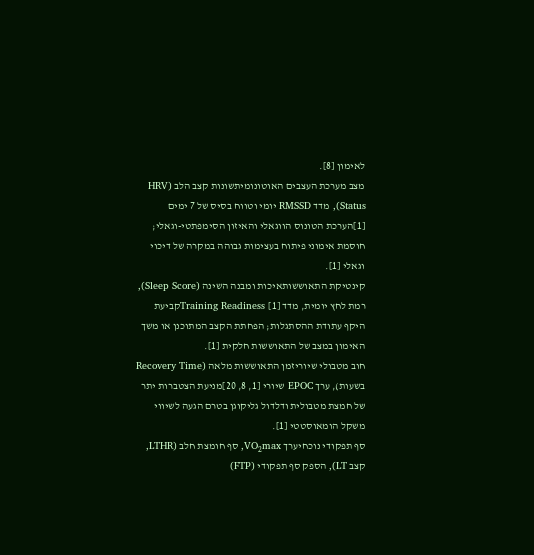לאימון [8].
מצב מערכת העצבים האוטונומיתשונות קצב הלב (HRV Status), מדד RMSSD יומי וטווח בסיס של 7 ימים [1]הערכת הטונוס הווגאלי והאיזון הסימפתטי-וגאלי; חוסמת אימוני פיתוח בעצימות גבוהה במקרה של דיכוי וגאלי [1].
קינטיקת התאוששותאיכות ומבנה השינה (Sleep Score), רמת לחץ יומית, מדד Training Readiness [1]קביעת היקף עתודת ההסתגלות; הפחתת הקצב המתוכנן או משך האימון במצב של התאוששות חלקית [1].
חוב מטבולי שיוריזמן התאוששות מלאה (Recovery Time בשעות), ערך EPOC שיורי [1, 8, 20]מניעת הצטברות יתר של חמצת מטבולית ודלדול גליקוגן בטרם הגעה לשיווי משקל הומאוסטטי [1].
סף תפקודי נוכחיערך VO₂max, סף חומצת חלב (LTHR, קצב LT), הספק סף תפקודי (FTP)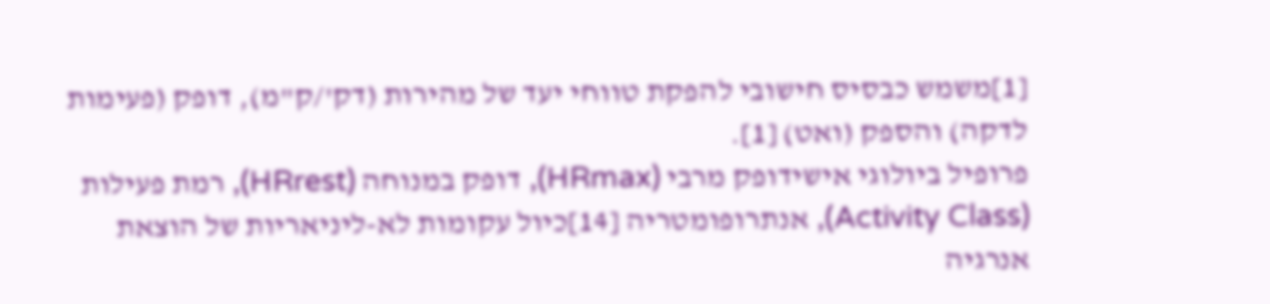[1]משמש כבסיס חישובי להפקת טווחי יעד של מהירות (דק'/ק"מ), דופק (פעימות לדקה) והספק (ואט) [1].
פרופיל ביולוגי אישידופק מרבי (HRmax), דופק במנוחה (HRrest), רמת פעילות (Activity Class), אנתרופומטריה [14]כיול עקומות לא-ליניאריות של הוצאת אנרגיה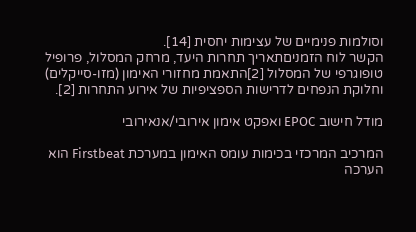וסולמות פנימיים של עצימות יחסית [14].
הקשר לוח הזמניםתאריך תחרות היעד, מרחק המסלול, פרופיל טופוגרפי של המסלול [2]התאמת מחזורי האימון (מזו-סייקלים) וחלוקת הנפחים לדרישות הספציפיות של אירוע התחרות [2].

מודל חישוב EPOC ואפקט אימון אירובי/אנאירובי

המרכיב המרכזי בכימות עומס האימון במערכת Firstbeat הוא הערכה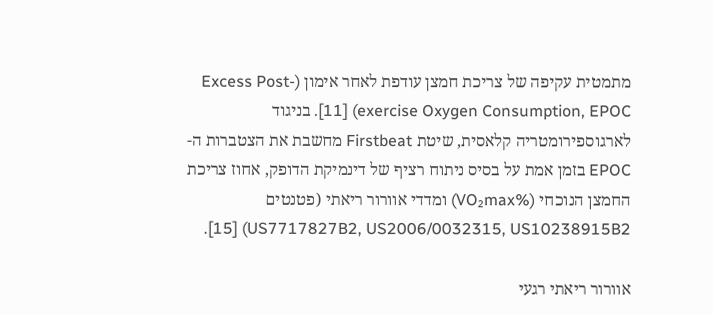מתמטית עקיפה של צריכת חמצן עודפת לאחר אימון (Excess Post-exercise Oxygen Consumption, EPOC) [11]. בניגוד לארגוספירומטריה קלאסית, שיטת Firstbeat מחשבת את הצטברות ה-EPOC בזמן אמת על בסיס ניתוח רציף של דינמיקת הדופק, אחוז צריכת החמצן הנוכחי (%VO₂max) ומדדי אוורור ריאתי (פטנטים US7717827B2, US2006/0032315, US10238915B2) [15].

אוורור ריאתי רגעי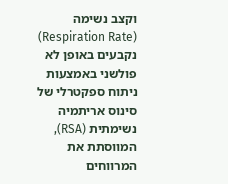וקצב נשימה (Respiration Rate) נקבעים באופן לא פולשני באמצעות ניתוח ספקטרלי של סינוס אריתמיה נשימתית (RSA), המווסתת את המרווחים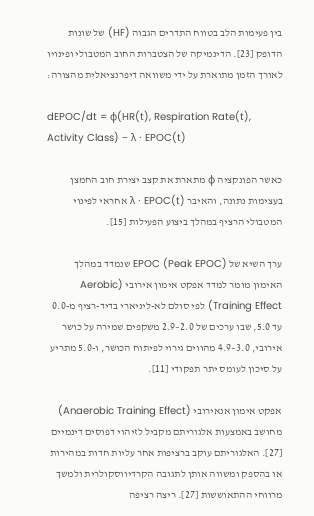בין פעימות הלב בטווח התדרים הגבוה (HF) של שונות הדופק [23]. הדינמיקה של הצטברות החוב המטבולי ופינויו לאורך הזמן מתוארת על ידי משוואה דיפרנציאלית מהצורה:

dEPOC/dt = φ(HR(t), Respiration Rate(t), Activity Class) − λ · EPOC(t)

כאשר הפונקציה φ מתארת את קצב יצירת חוב החמצן בעצימות נתונה, והאיבר λ · EPOC(t) אחראי לפינוי המטבולי הרציף במהלך ביצוע הפעילות [15].

ערך השיא של EPOC (Peak EPOC) שנמדד במהלך האימון מומר למדד אפקט אימון אירובי (Aerobic Training Effect) לפי סולם לא-ליניארי בדיד-רציף מ-0.0 עד 5.0, שבו ערכים של 2.0–2.9 משקפים שמירה על כושר אירובי, 3.0–4.9 מהווים גירוי לפיתוח הכושר, ו-5.0 מתריע על סיכון לעומס יתר תפקודי [11].

אפקט אימון אנאירובי (Anaerobic Training Effect) מחושב באמצעות אלגוריתם מקביל לזיהוי דפוסים דינמיים [27]. האלגוריתם עוקב ברציפות אחר עליות חדות במהירות או בהספק ומשווה אותן לתגובה הקרדיווסקולרית ולמשך מרווחי ההתאוששות [27]. ריצה רציפה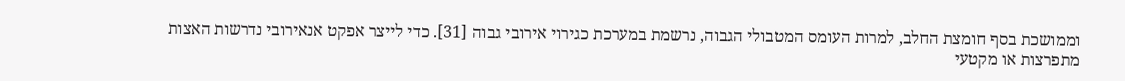וממושכת בסף חומצת החלב, למרות העומס המטבולי הגבוה, נרשמת במערכת כגירוי אירובי גבוה [31]. כדי לייצר אפקט אנאירובי נדרשות האצות מתפרצות או מקטעי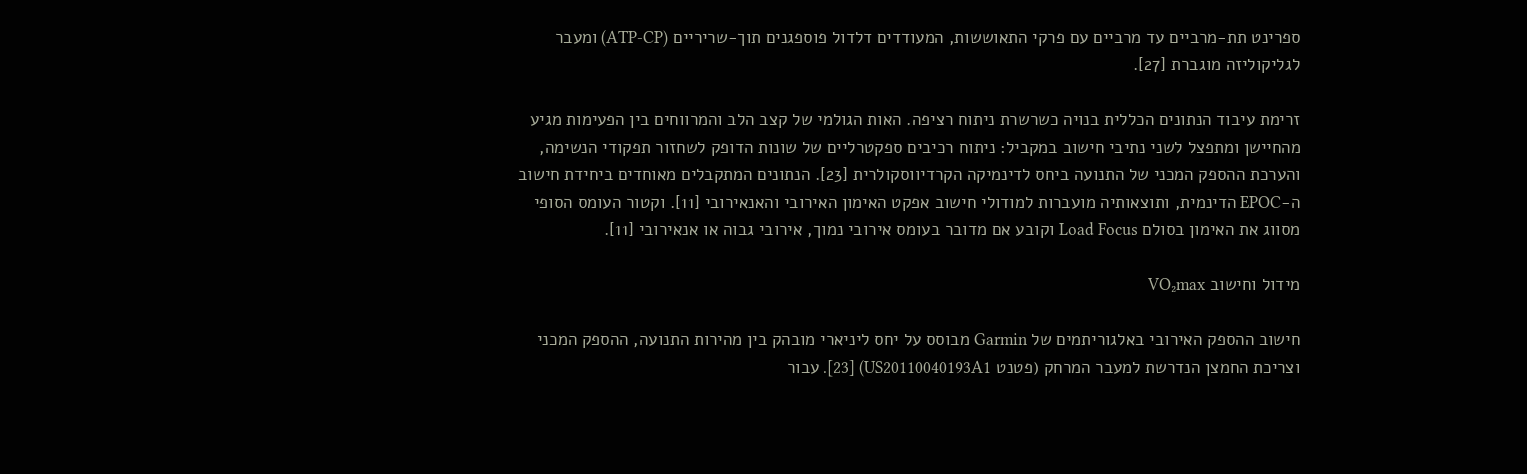ספרינט תת-מרביים עד מרביים עם פרקי התאוששות, המעודדים דלדול פוספגנים תוך-שריריים (ATP-CP) ומעבר לגליקוליזה מוגברת [27].

זרימת עיבוד הנתונים הכללית בנויה כשרשרת ניתוח רציפה. האות הגולמי של קצב הלב והמרווחים בין הפעימות מגיע מהחיישן ומתפצל לשני נתיבי חישוב במקביל: ניתוח רכיבים ספקטרליים של שונות הדופק לשחזור תפקודי הנשימה, והערכת ההספק המכני של התנועה ביחס לדינמיקה הקרדיווסקולרית [23]. הנתונים המתקבלים מאוחדים ביחידת חישוב ה-EPOC הדינמית, ותוצאותיה מועברות למודולי חישוב אפקט האימון האירובי והאנאירובי [11]. וקטור העומס הסופי מסווג את האימון בסולם Load Focus וקובע אם מדובר בעומס אירובי נמוך, אירובי גבוה או אנאירובי [11].

מידול וחישוב VO₂max

חישוב ההספק האירובי באלגוריתמים של Garmin מבוסס על יחס ליניארי מובהק בין מהירות התנועה, ההספק המכני וצריכת החמצן הנדרשת למעבר המרחק (פטנט US20110040193A1) [23]. עבור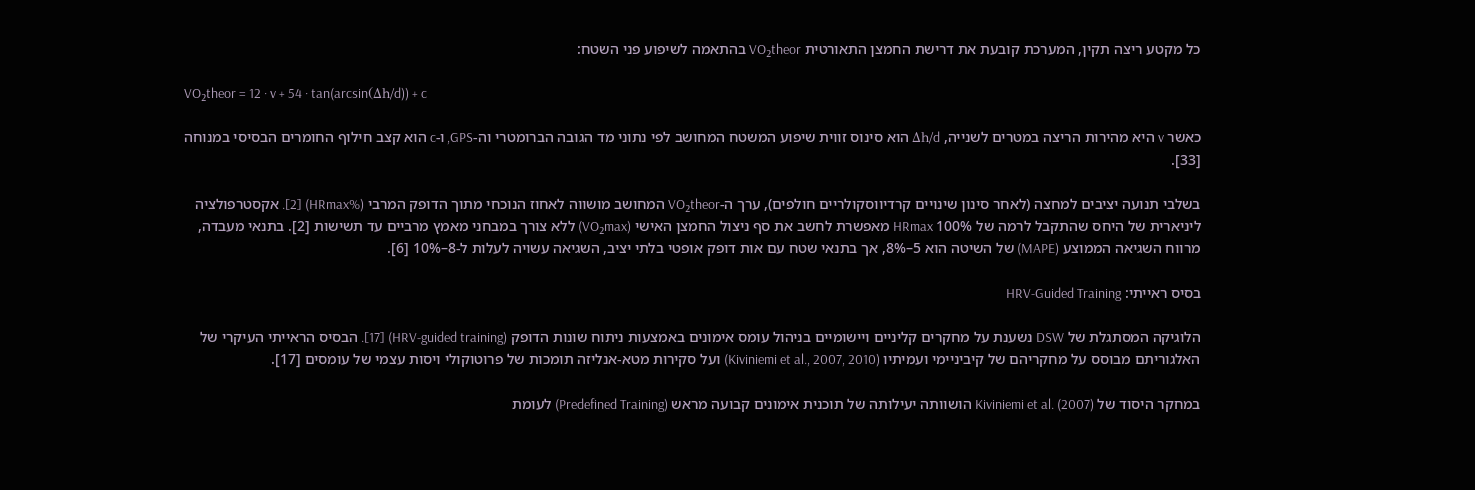כל מקטע ריצה תקין, המערכת קובעת את דרישת החמצן התאורטית VO₂theor בהתאמה לשיפוע פני השטח:

VO₂theor = 12 · v + 54 · tan(arcsin(Δh/d)) + c

כאשר v היא מהירות הריצה במטרים לשנייה, Δh/d הוא סינוס זווית שיפוע המשטח המחושב לפי נתוני מד הגובה הברומטרי וה-GPS, ו-c הוא קצב חילוף החומרים הבסיסי במנוחה [33].

בשלבי תנועה יציבים למחצה (לאחר סינון שינויים קרדיווסקולריים חולפים), ערך ה-VO₂theor המחושב מושווה לאחוז הנוכחי מתוך הדופק המרבי (%HRmax) [2]. אקסטרפולציה ליניארית של היחס שהתקבל לרמה של 100% HRmax מאפשרת לחשב את סף ניצול החמצן האישי (VO₂max) ללא צורך במבחני מאמץ מרביים עד תשישות [2]. בתנאי מעבדה, מרווח השגיאה הממוצע (MAPE) של השיטה הוא 5–8%, אך בתנאי שטח עם אות דופק אופטי בלתי יציב, השגיאה עשויה לעלות ל-8–10% [6].

בסיס ראייתי: HRV-Guided Training

הלוגיקה המסתגלת של DSW נשענת על מחקרים קליניים ויישומיים בניהול עומס אימונים באמצעות ניתוח שונות הדופק (HRV-guided training) [17]. הבסיס הראייתי העיקרי של האלגוריתם מבוסס על מחקריהם של קיביניימי ועמיתיו (Kiviniemi et al., 2007, 2010) ועל סקירות מטא-אנליזה תומכות של פרוטוקולי ויסות עצמי של עומסים [17].

במחקר היסוד של Kiviniemi et al. (2007) הושוותה יעילותה של תוכנית אימונים קבועה מראש (Predefined Training) לעומת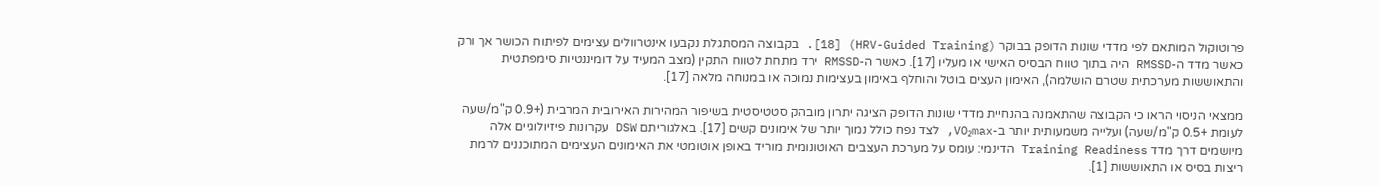פרוטוקול המותאם לפי מדדי שונות הדופק בבוקר (HRV-Guided Training) [18]. בקבוצה המסתגלת נקבעו אינטרוולים עצימים לפיתוח הכושר אך ורק כאשר מדד ה-RMSSD היה בתוך טווח הבסיס האישי או מעליו [17]. כאשר ה-RMSSD ירד מתחת לטווח התקין (מצב המעיד על דומיננטיות סימפתטית והתאוששות מערכתית שטרם הושלמה), האימון העצים בוטל והוחלף באימון בעצימות נמוכה או במנוחה מלאה [17].

ממצאי הניסוי הראו כי הקבוצה שהתאמנה בהנחיית מדדי שונות הדופק הציגה יתרון מובהק סטטיסטית בשיפור המהירות האירובית המרבית (+0.9 ק"מ/שעה לעומת +0.5 ק"מ/שעה) ועלייה משמעותית יותר ב-VO₂max, לצד נפח כולל נמוך יותר של אימונים קשים [17]. באלגוריתם DSW עקרונות פיזיולוגיים אלה מיושמים דרך מדד Training Readiness הדינמי: עומס על מערכת העצבים האוטונומית מוריד באופן אוטומטי את האימונים העצימים המתוכננים לרמת ריצות בסיס או התאוששות [1].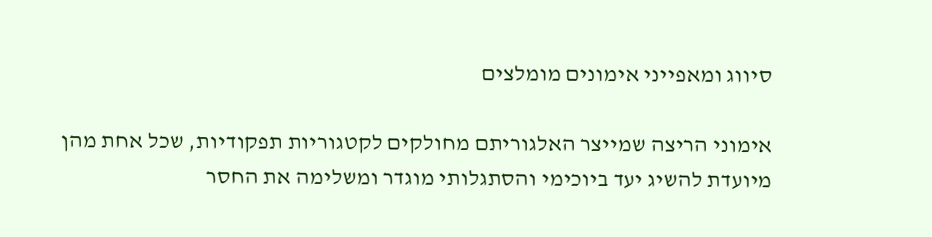סיווג ומאפייני אימונים מומלצים

אימוני הריצה שמייצר האלגוריתם מחולקים לקטגוריות תפקודיות, שכל אחת מהן מיועדת להשיג יעד ביוכימי והסתגלותי מוגדר ומשלימה את החסר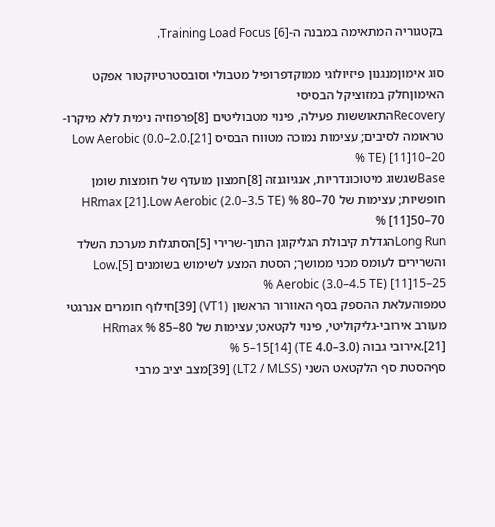בקטגוריה המתאימה במבנה ה-Training Load Focus [6].

סוג אימוןמנגנון פיזיולוגי ממוקדפרופיל מטבולי וסובסטרטיוקטור אפקט האימוןחלק במזוציקל הבסיסי
Recoveryהתאוששות פעילה, פינוי מטבוליטים [8]פרפוזיה נימית ללא מיקרו-טראומה לסיבים; עצימות נמוכה מטווח הבסיס [21].Low Aerobic (0.0–2.0 TE) [11]10–20 %
Baseשגשוג מיטוכונדריות, אנגיוגנזה [8]חמצון מועדף של חומצות שומן חופשיות; עצימות של 70–80 % HRmax [21].Low Aerobic (2.0–3.5 TE) [11]50–70 %
Long Runהגדלת קיבולת הגליקוגן התוך-שרירי [5]הסתגלות מערכת השלד והשרירים לעומס מכני ממושך; הסטת המצע לשימוש בשומנים [5].Low Aerobic (3.0–4.5 TE) [11]15–25 %
טמפוהעלאת ההספק בסף האוורור הראשון (VT1) [39]חילוף חומרים אנרגטי מעורב אירובי-גליקוליטי, פינוי לקטאט; עצימות של 80–85 % HRmax [21].אירובי גבוה (3.0–4.0 TE) [14]5–15 %
סףהסטת סף הלקטאט השני (LT2 / MLSS) [39]מצב יציב מרבי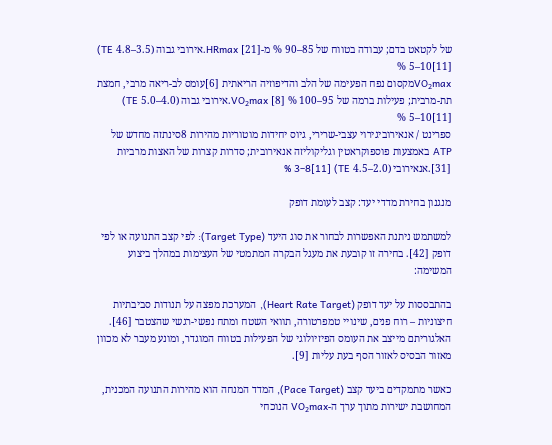של לקטאט בדם; עבודה בטווח של 85–90 % מ-HRmax [21].אירובי גבוה (3.5–4.8 TE) [11]5–10 %
VO₂maxמקסום נפח הפעימה של הלב והדיפוזיה הריאתית [6]עומס לב-ריאה מרבי, חמצת תת-מרבית; פעילות ברמה של 95–100 % VO₂max [8].אירובי גבוה (4.0–5.0 TE) [11]5–10 %
ספרינט / אנאירוביגירוי עצבי-שרירי, גיוס יחידות מוטוריות מהירות 8סינתזה מחדש של ATP באמצעות פוספוקראטין וגליקוליזה אנאירובית; סדרות קצרות של האצות מרביות [31].אנאירובי (2.0–4.5 TE) [11]3–8 %

מנגנון בחירת מדדי יעד: קצב לעומת דופק

למשתמש ניתנת האפשרות לבחור את סוג היעד (Target Type): לפי קצב התנועה או לפי דופק [42]. בחירה זו קובעת את מעגל הבקרה המתמטי של העצימות במהלך ביצוע המשימה:

בהתבססות על יעד דופק (Heart Rate Target), המערכת מפצה על תנודות סביבתיות חיצוניות – רוח פנים, שינויי טמפרטורה, תוואי השטח ומתח נפשי-רגשי שהצטבר [46]. האלגוריתם מייצב את העומס הפיזיולוגי של הפעילות בטווח המוגדר, ומונע מעבר לא מכוון מאזור הבסיס לאזור הסף בעת עליות [9].

כאשר מתמקדים ביעד קצב (Pace Target), המדד המנחה הוא מהירות התנועה המכנית, המחושבת ישירות מתוך ערך ה-VO₂max הנוכחי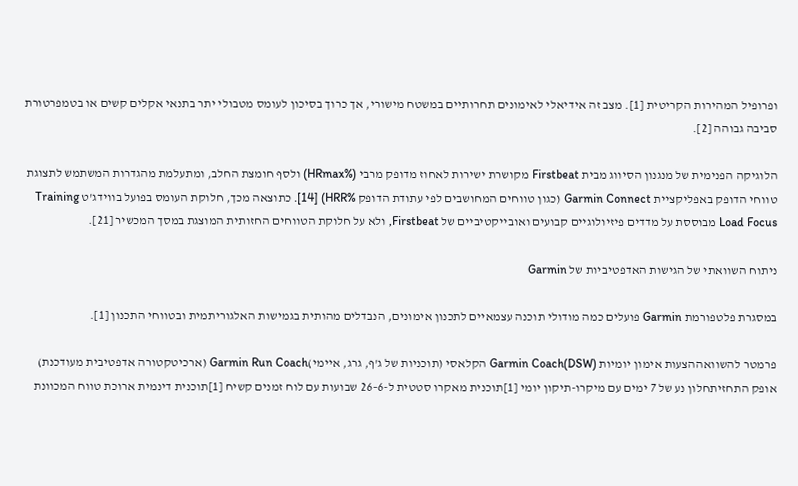ופרופיל המהירות הקריטית [1]. מצב זה אידיאלי לאימונים תחרותיים במשטח מישורי, אך כרוך בסיכון לעומס מטבולי יתר בתנאי אקלים קשים או בטמפרטורת סביבה גבוהה [2].

הלוגיקה הפנימית של מנגנון הסיווג מבית Firstbeat מקושרת ישירות לאחוז מדופק מרבי (%HRmax) ולסף חומצת החלב, ומתעלמת מהגדרות המשתמש לתצוגת טווחי הדופק באפליקציית Garmin Connect (כגון טווחים המחושבים לפי עתודת הדופק %HRR) [14]. כתוצאה מכך, חלוקת העומס בפועל בווידג'ט Training Load Focus מבוססת על מדדים פיזיולוגיים קבועים ואובייקטיביים של Firstbeat, ולא על חלוקת הטווחים החזותית המוצגת במסך המכשיר [21].

ניתוח השוואתי של הגישות האדפטיביות של Garmin

במסגרת פלטפורמת Garmin פועלים כמה מודולי תוכנה עצמאיים לתכנון אימונים, הנבדלים מהותית בגמישות האלגוריתמית ובטווחי התכנון [1].

פרמטר להשוואההצעות אימון יומיות (DSW)Garmin Coach הקלאסי (תוכניות של ג'ף, גרג, איימי)Garmin Run Coach (ארכיטקטורה אדפטיבית מעודכנת)
אופק התחזיתחלון נע של 7 ימים עם מיקרו-תיקון יומי [1]תוכנית מאקרו סטטית ל-6–26 שבועות עם לוח זמנים קשיח [1]תוכנית דינמית ארוכת טווח המכוונת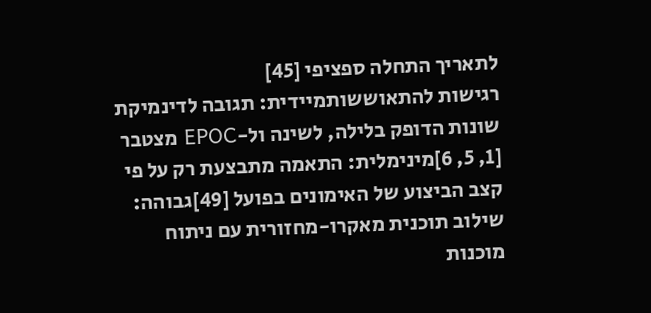לתאריך התחלה ספציפי [45]
רגישות להתאוששותמיידית: תגובה לדינמיקת שונות הדופק בלילה, לשינה ול-EPOC מצטבר [1, 5, 6]מינימלית: התאמה מתבצעת רק על פי קצב הביצוע של האימונים בפועל [49]גבוהה: שילוב תוכנית מאקרו-מחזורית עם ניתוח מוכנות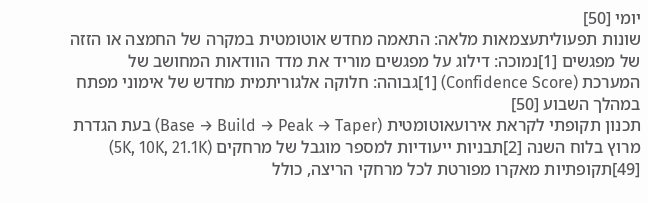יומי [50]
שונות תפעוליתעצמאות מלאה: התאמה מחדש אוטומטית במקרה של החמצה או הזזה של מפגשים [1]נמוכה: דילוג על מפגשים מוריד את מדד הוודאות המחושב של המערכת (Confidence Score) [1]גבוהה: חלוקה אלגוריתמית מחדש של אימוני מפתח במהלך השבוע [50]
תכנון תקופתי לקראת אירועאוטומטית (Base → Build → Peak → Taper) בעת הגדרת מרוץ בלוח השנה [2]תבניות ייעודיות למספר מוגבל של מרחקים (5K, 10K, 21.1K) [49]תקופתיות מאקרו מפורטת לכל מרחקי הריצה, כולל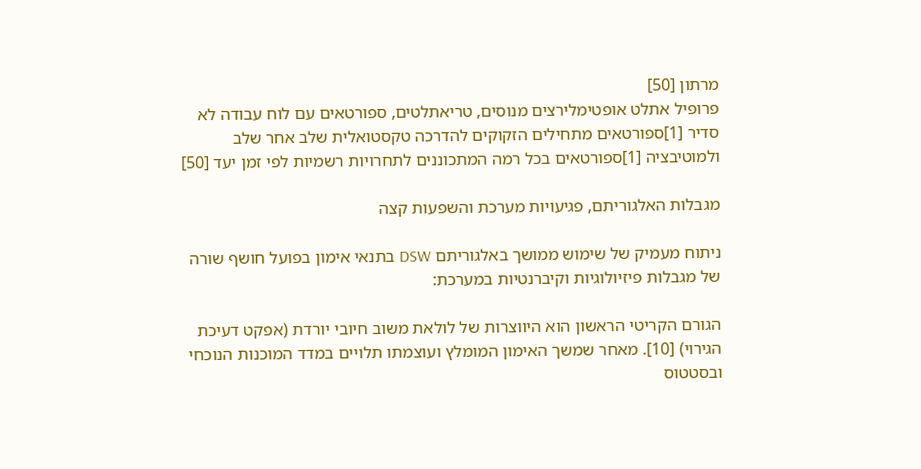מרתון [50]
פרופיל אתלט אופטימלירצים מנוסים, טריאתלטים, ספורטאים עם לוח עבודה לא סדיר [1]ספורטאים מתחילים הזקוקים להדרכה טקסטואלית שלב אחר שלב ולמוטיבציה [1]ספורטאים בכל רמה המתכוננים לתחרויות רשמיות לפי זמן יעד [50]

מגבלות האלגוריתם, פגיעויות מערכת והשפעות קצה

ניתוח מעמיק של שימוש ממושך באלגוריתם DSW בתנאי אימון בפועל חושף שורה של מגבלות פיזיולוגיות וקיברנטיות במערכת:

הגורם הקריטי הראשון הוא היווצרות של לולאת משוב חיובי יורדת (אפקט דעיכת הגירוי) [10]. מאחר שמשך האימון המומלץ ועוצמתו תלויים במדד המוכנות הנוכחי ובסטטוס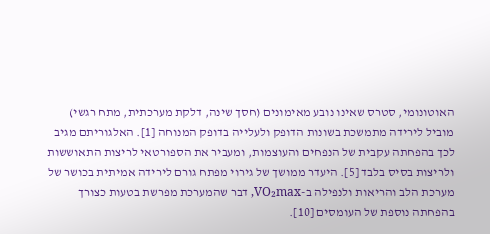האוטונומי, סטרס שאינו נובע מאימונים (חסך שינה, דלקת מערכתית, מתח רגשי) מוביל לירידה מתמשכת בשונות הדופק ולעלייה בדופק המנוחה [1]. האלגוריתם מגיב לכך בהפחתה עקבית של הנפחים והעוצמות, ומעביר את הספורטאי לריצות התאוששות ולריצות בסיס בלבד [5]. היעדר ממושך של גירוי מפתח גורם לירידה אמיתית בכושר של מערכת הלב והריאות ולנפילה ב-VO₂max, דבר שהמערכת מפרשת בטעות כצורך בהפחתה נוספת של העומסים [10].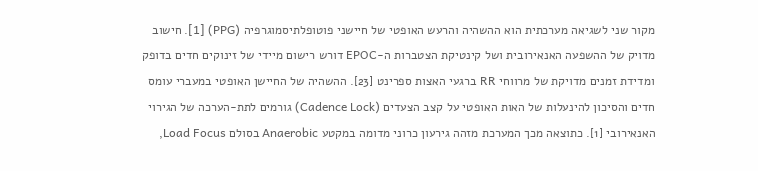מקור שני לשגיאה מערכתית הוא ההשהיה והרעש האופטי של חיישני פוטופלתיסמוגרפיה (PPG) [1]. חישוב מדויק של ההשפעה האנאירובית ושל קינטיקת הצטברות ה-EPOC דורש רישום מיידי של זינוקים חדים בדופק ומדידת זמנים מדויקת של מרווחי RR ברגעי האצות ספרינט [23]. ההשהיה של החיישן האופטי במעברי עומס חדים והסיכון להינעלות של האות האופטי על קצב הצעדים (Cadence Lock) גורמים לתת-הערכה של הגירוי האנאירובי [1]. כתוצאה מכך המערכת מזהה גירעון כרוני מדומה במקטע Anaerobic בסולם Load Focus,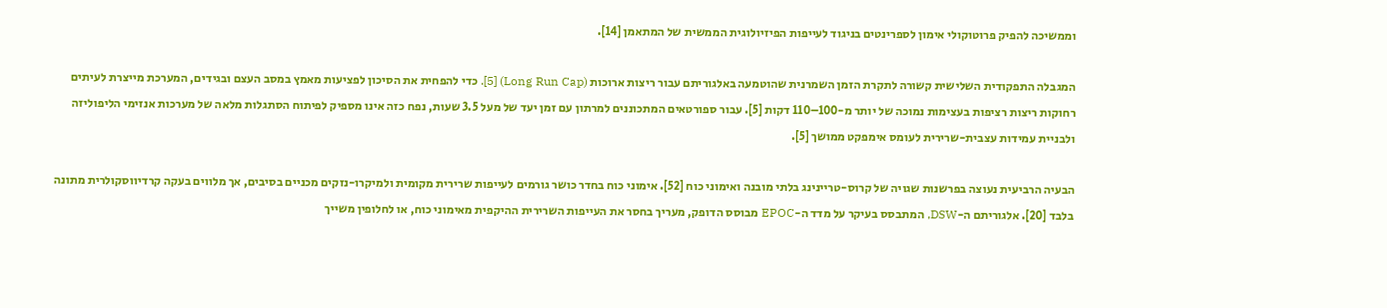וממשיכה להפיק פרוטוקולי אימון לספרינטים בניגוד לעייפות הפיזיולוגית הממשית של המתאמן [14].

המגבלה התפקודית השלישית קשורה לתקרת הזמן השמרנית שהוטמעה באלגוריתם עבור ריצות ארוכות (Long Run Cap) [5]. כדי להפחית את הסיכון לפציעות מאמץ במסב העצם ובגידים, המערכת מייצרת לעיתים רחוקות ריצות רציפות בעצימות נמוכה של יותר מ-100–110 דקות [5]. עבור ספורטאים המתכוננים למרתון עם זמן יעד של מעל 3.5 שעות, נפח כזה אינו מספיק לפיתוח הסתגלות מלאה של מערכות אנזימי הליפוליזה ולבניית עמידות עצבית-שרירית לעומס אימפקט ממושך [5].

הבעיה הרביעית נעוצה בפרשנות שגויה של קרוס-טריינינג בלתי מובנה ואימוני כוח [52]. אימוני כוח בחדר כושר גורמים לעייפות שרירית מקומית ולמיקרו-נזקים מכניים בסיבים, אך מלווים בעקה קרדיווסקולרית מתונה בלבד [20]. אלגוריתם ה-DSW, המתבסס בעיקר על מדד ה-EPOC מבוסס הדופק, מעריך בחסר את העייפות השרירית ההיקפית מאימוני כוח, או לחלופין משייך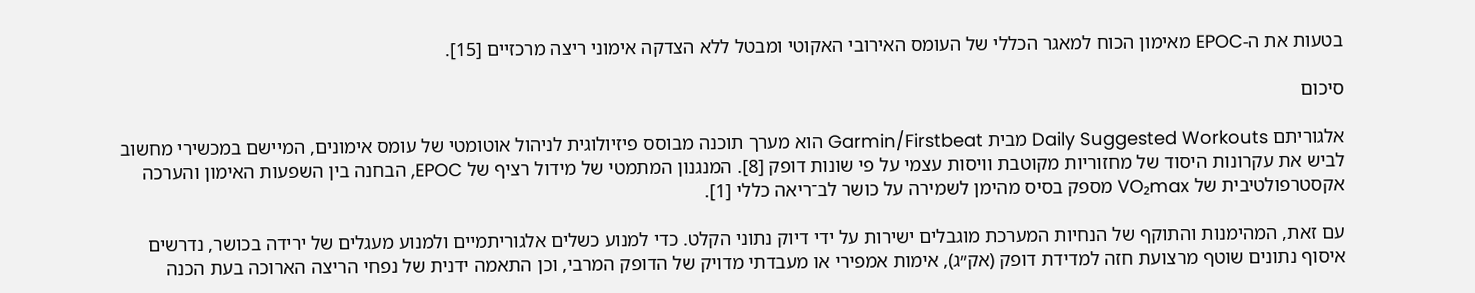בטעות את ה-EPOC מאימון הכוח למאגר הכללי של העומס האירובי האקוטי ומבטל ללא הצדקה אימוני ריצה מרכזיים [15].

סיכום

אלגוריתם Daily Suggested Workouts מבית Garmin/Firstbeat הוא מערך תוכנה מבוסס פיזיולוגית לניהול אוטומטי של עומס אימונים, המיישם במכשירי מחשוב לביש את עקרונות היסוד של מחזוריות מקוטבת וויסות עצמי על פי שונות דופק [8]. המנגנון המתמטי של מידול רציף של EPOC, הבחנה בין השפעות האימון והערכה אקסטרפולטיבית של VO₂max מספק בסיס מהימן לשמירה על כושר לב־ריאה כללי [1].

עם זאת, המהימנות והתוקף של הנחיות המערכת מוגבלים ישירות על ידי דיוק נתוני הקלט. כדי למנוע כשלים אלגוריתמיים ולמנוע מעגלים של ירידה בכושר, נדרשים איסוף נתונים שוטף מרצועת חזה למדידת דופק (אק״ג), אימות אמפירי או מעבדתי מדויק של הדופק המרבי, וכן התאמה ידנית של נפחי הריצה הארוכה בעת הכנה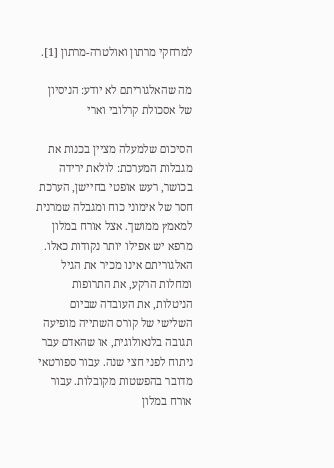למרחקי מרתון ואולטרה-מרתון [1].

מה שהאלגוריתם לא יודע: הניסיון של אסכולת קרלובי וארי

הסיכום שלמעלה מציין בכנות את מגבלות המערכת: לולאת ירידה בכושר, רעש אופטי בחיישן, הערכת חסר של אימוני כוח ומגבלה שמרנית למאמץ ממושך. אצל אורח במלון מרפא יש אפילו יותר נקודות כאלו. האלגוריתם אינו מכיר את הגיל ומחלות הרקע, את התרופות הניטלות, את העובדה שביום השלישי של קורס השתייה מופיעה תגובה בלנאולוגית, או שהאדם עבר ניתוח לפני חצי שנה. עבור ספורטאי מדובר בהפשטות מקובלות. עבור אורח במלון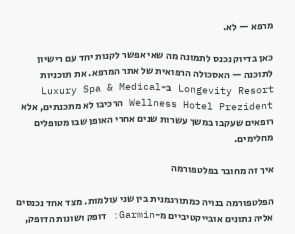מרפא — לא.

כאן בדיוק נכנס לתמונה מה שאי אפשר לקנות יחד עם רישיון לתוכנה — האסכולה הרפואית של אתר המרפא. את תוכניות Longevity Resort ב-Luxury Spa & Medical Wellness Hotel Prezident הרכיבו לא מתכנתים, אלא רופאים שעקבו במשך עשרות שנים אחרי האופן שבו מטופלים מחלימים.

איך זה מחובר בפלטפורמה

הפלטפורמה בנויה כמתורגמנית בין שני עולמות. מצד אחד נכנסים אליה נתונים אובייקטיביים מ-Garmin: דופק ושונות הדופק,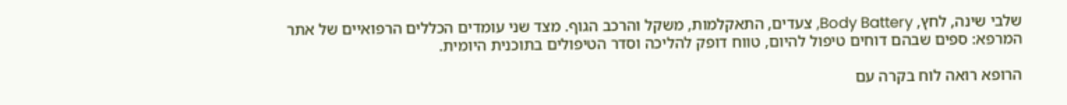שלבי שינה, לחץ, Body Battery, צעדים, התאקלמות, משקל והרכב הגוף. מצד שני עומדים הכללים הרפואיים של אתר המרפא: ספים שבהם דוחים טיפול להיום, טווח דופק להליכה וסדר הטיפולים בתוכנית היומית.

הרופא רואה לוח בקרה עם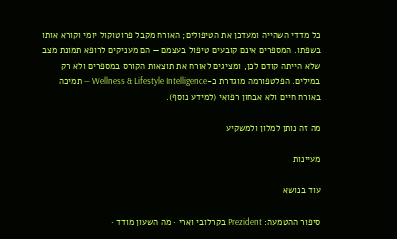כל מדדי השהייה ומעדכן את הטיפולים; האורח מקבל פרוטוקול יומי וקורא אותו בשפתו. המספרים אינם קובעים טיפול בעצמם — הם מעניקים לרופא תמונת מצב שלא הייתה קודם לכן, ומציגים לאורח את תוצאות הקורס במספרים ולא רק במילים. הפלטפורמה מוגדרת כ-Wellness & Lifestyle Intelligence — תמיכה באורח חיים ולא אבחון רפואי (למידע נוסף).

מה זה נותן למלון ולמשקיע

מעיינות

עוד בנושא

סיפור ההטמעה: Prezident בקרלובי וארי · מה השעון מודד ·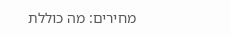מחירים: מה כוללת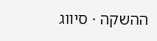ההשקה · סיווג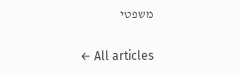משפטי

← All articles